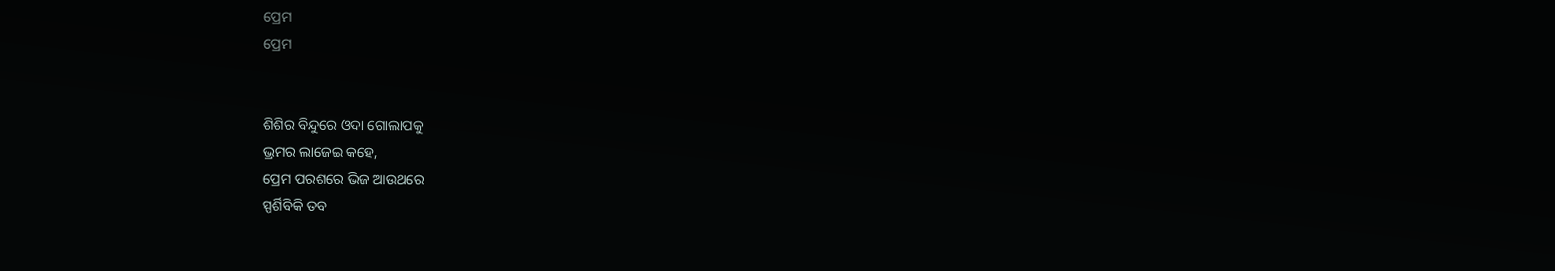ପ୍ରେମ
ପ୍ରେମ


ଶିଶିର ବିନ୍ଦୁରେ ଓଦା ଗୋଲାପକୁ
ଭ୍ରମର ଲାଜେଇ କହେ,
ପ୍ରେମ ପରଶରେ ଭିଜ ଆଉଥରେ
ସ୍ପର୍ଶିବିକି ତବ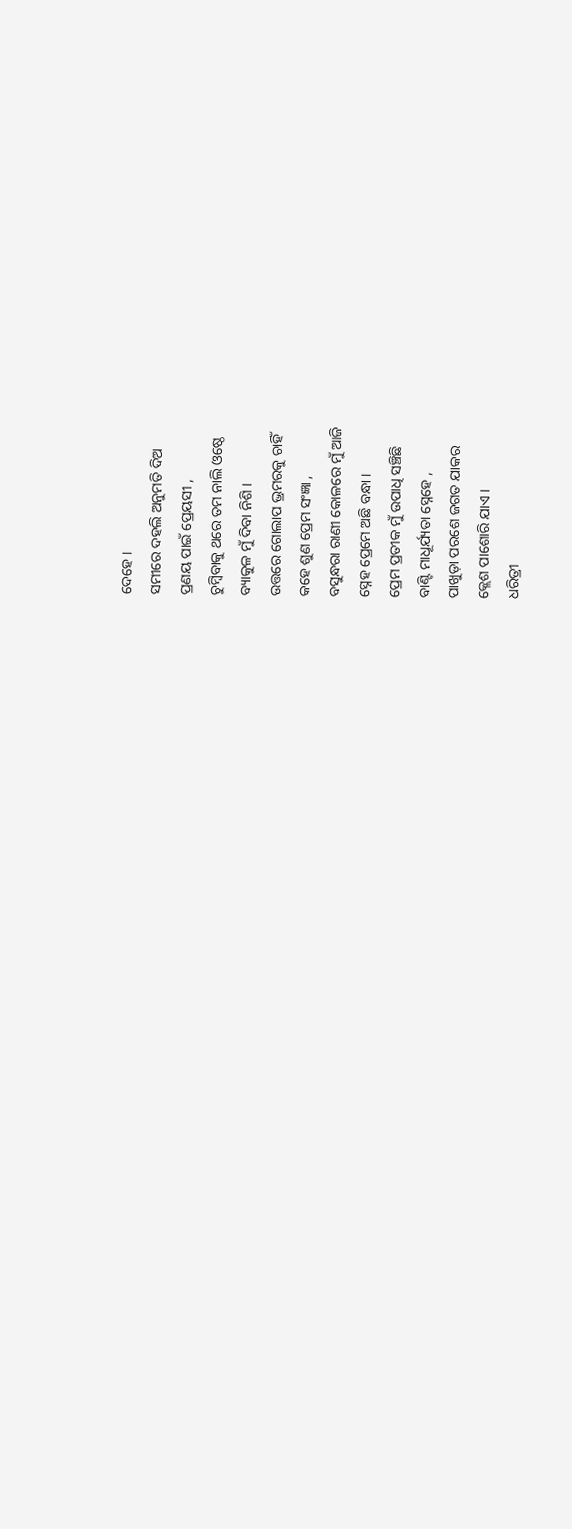ଦେହେ ।
ସମୀରେ ଦହଲି ଅନୁମତି ଦିଅ
ପ୍ରଣୟ ପାଇଁ ପ୍ରେୟସୀ ,
ଚୁମ୍ବିବାକୁ ଥରେ ତମ ନାଲି ଓଷ୍ଠେ
ବ୍ୟାକୁଳ ମୁଁ ଦିବା ନିଶି ।
ଉତ୍ତରେ ଗୋଲାପ ଭ୍ରମରକୁ ଚାହିଁ
କହେ ଶୁଣ ପ୍ରେମ ସଂଜ୍ଞା ,
ବସୁନ୍ଧରା ରାଣୀ କୋଳରେ ମୁଁ ଆଜି
ସ୍ନେହ ପ୍ରେମେ ଅଛି ବନ୍ଧା ।
ପ୍ରେମ ପ୍ରତୀକ ମୁଁ ଉପାଧି ସଞ୍ଚିଛି
ବାଣ୍ଟି ମାଧୂର୍ଯ୍ୟତା ସ୍ନେହେ ,
ପାଖୁଡ଼ା ପରଶେ ଜଗତ ଯାକର
କ୍ଲେଶ ପାଶୋରି ଯାଏ ।
ଧରିତ୍ରୀ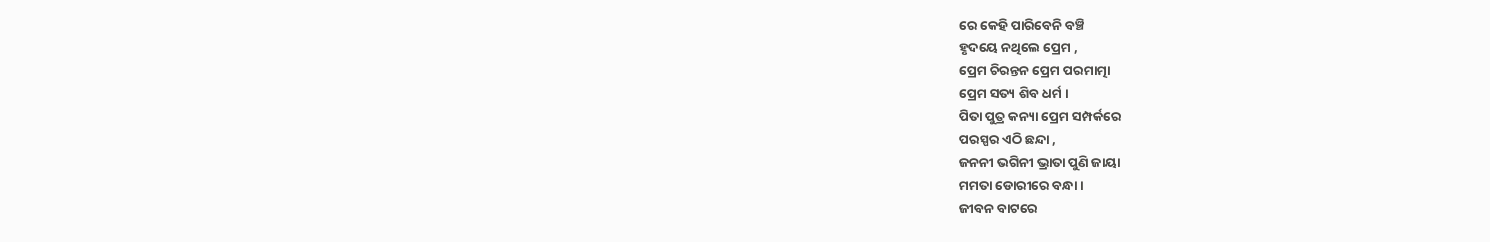ରେ କେହି ପାରିବେନି ବଞ୍ଚି
ହୃଦୟେ ନଥିଲେ ପ୍ରେମ ,
ପ୍ରେମ ଚିରନ୍ତନ ପ୍ରେମ ପରମାତ୍ମା
ପ୍ରେମ ସତ୍ୟ ଶିବ ଧର୍ମ ।
ପିତା ପୁତ୍ର କନ୍ୟା ପ୍ରେମ ସମ୍ପର୍କରେ
ପରସ୍ପର ଏଠି ଛନ୍ଦା ,
ଜନନୀ ଭଗିନୀ ଭ୍ରାତା ପୁଣି ଜାୟା
ମମତା ଡୋରୀରେ ବନ୍ଧା ।
ଜୀବନ ବାଟରେ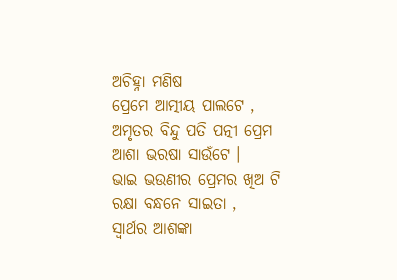ଅଚିହ୍ନା ମଣିଷ
ପ୍ରେମେ ଆତ୍ମୀୟ ପାଲଟେ ,
ଅମୃତର ବିନ୍ଦୁ ପତି ପତ୍ନୀ ପ୍ରେମ
ଆଶା ଭରଷା ସାଉଁଟେ ।
ଭାଇ ଭଉଣୀର ପ୍ରେମର ଖିଅ ଟି
ରକ୍ଷା ବନ୍ଧନେ ସାଇତା ,
ସ୍ଵାର୍ଥର ଆଶଙ୍କା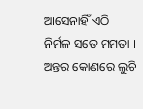ଆସେନାହିଁ ଏଠି
ନିର୍ମଳ ସତେ ମମତା ।
ଅନ୍ତର କୋଣରେ ଲୁଚି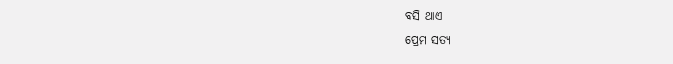ବସି ଥାଏ
ପ୍ରେମ ସତ୍ୟ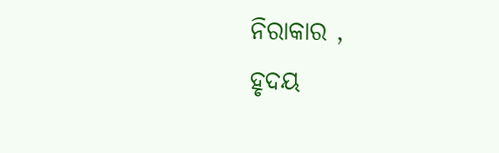ନିରାକାର ,
ହୃଦୟ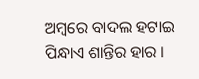ଅମ୍ବରେ ବାଦଲ ହଟାଇ
ପିନ୍ଧାଏ ଶାନ୍ତିର ହାର ।